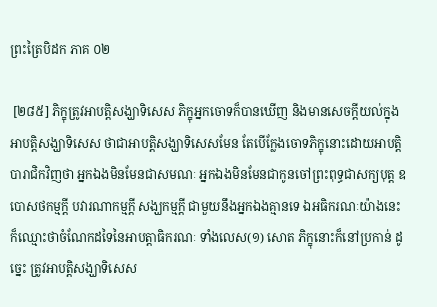ព្រះត្រៃបិដក ភាគ ០២

 [២៨៥] ភិក្ខុត្រូវអាបត្តិសង្ឃាទិសេស ភិក្ខុអ្នកចោទក៏បានឃើញ និងមានសេចក្តីយល់ក្នុងអាបត្តិសង្ឃាទិសេស ថាជាអាបត្តិសង្ឃាទិសេសមែន តែបើក្លែងចោទភិក្ខុនោះដោយអាបត្តិបារាជិកវិញថា អ្នកឯងមិនមែនជាសមណៈ អ្នកឯងមិនមែនជាកូនចៅព្រះពុទ្ធជាសក្យបុត្ត ឧបោសថកម្មក្តី បវារណាកម្មក្តី សង្ឃកម្មក្តី ជាមួយនឹងអ្នកឯងគ្មានទេ ឯអធិករណៈយ៉ាងនេះ ក៏ឈ្មោះថាចំណែកដទៃនៃអាបត្តាធិករណៈ ទាំងលេស(១) សោត ភិក្ខុនោះក៏នៅប្រកាន់ ដូច្នេះ ត្រូវអាបត្តិសង្ឃាទិសេស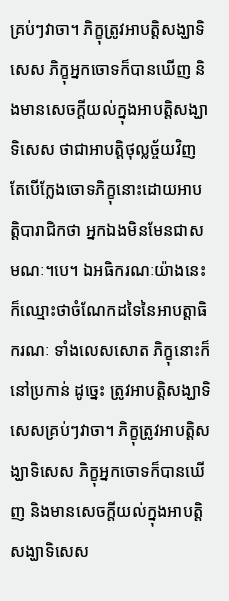គ្រប់ៗវាចា។ ភិក្ខុត្រូវអាបត្តិសង្ឃាទិសេស ភិក្ខុអ្នកចោទក៏បានឃើញ និងមានសេចក្តីយល់ក្នុងអាបត្តិសង្ឃាទិសេស ថាជាអាបត្តិថុល្លច្ច័យវិញ តែបើក្លែងចោទភិក្ខុនោះដោយអាបត្តិបារាជិកថា អ្នកឯងមិនមែនជាសមណៈ។បេ។ ឯអធិករណៈយ៉ាងនេះ ក៏ឈ្មោះថាចំណែកដទៃនៃអាបត្តាធិករណៈ ទាំងលេសសោត ភិក្ខុនោះក៏នៅប្រកាន់ ដូច្នេះ ត្រូវអាបត្តិសង្ឃាទិសេសគ្រប់ៗវាចា។ ភិក្ខុត្រូវអាបត្តិសង្ឃាទិសេស ភិក្ខុអ្នកចោទក៏បានឃើញ និងមានសេចក្តីយល់ក្នុងអាបត្តិសង្ឃាទិសេស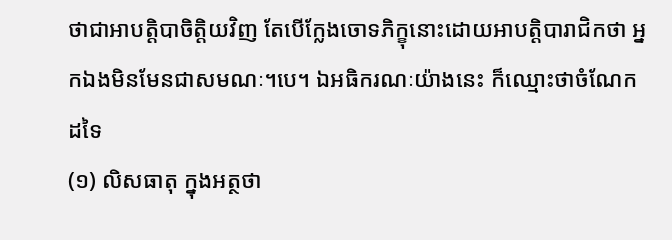ថាជាអាបត្តិបាចិត្តិយវិញ តែបើក្លែងចោទភិក្ខុនោះដោយអាបត្តិបារាជិកថា អ្នកឯងមិនមែនជាសមណៈ។បេ។ ឯអធិករណៈយ៉ាងនេះ ក៏ឈ្មោះថាចំណែកដទៃ
(១) លិសធាតុ ក្នុងអត្ថថា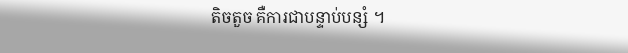តិចតួច គឺការជាបន្ទាប់បន្សំ ។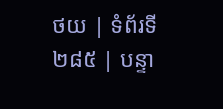ថយ | ទំព័រទី ២៨៥ | បន្ទា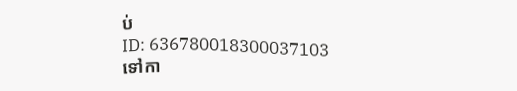ប់
ID: 636780018300037103
ទៅកា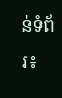ន់ទំព័រ៖